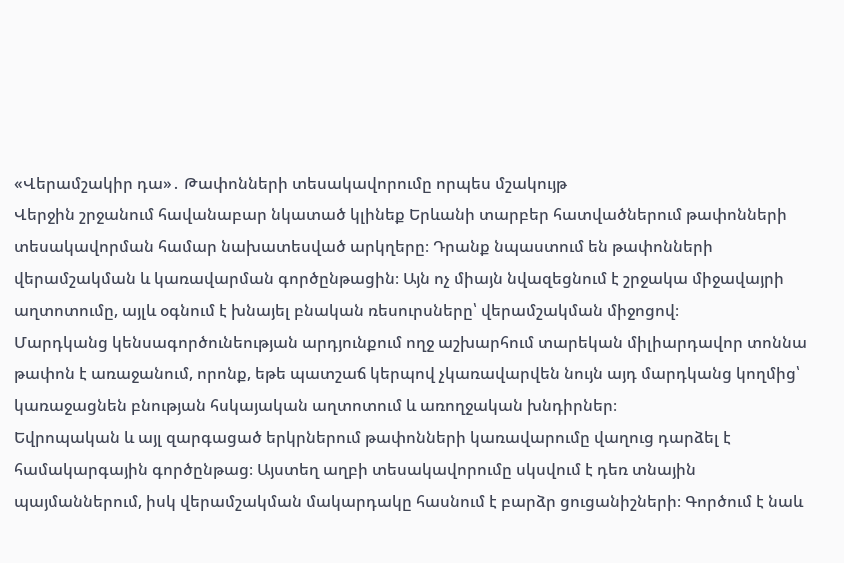«Վերամշակիր դա»․ Թափոնների տեսակավորումը որպես մշակույթ
Վերջին շրջանում հավանաբար նկատած կլինեք Երևանի տարբեր հատվածներում թափոնների տեսակավորման համար նախատեսված արկղերը։ Դրանք նպաստում են թափոնների վերամշակման և կառավարման գործընթացին։ Այն ոչ միայն նվազեցնում է շրջակա միջավայրի աղտոտումը, այլև օգնում է խնայել բնական ռեսուրսները՝ վերամշակման միջոցով։
Մարդկանց կենսագործունեության արդյունքում ողջ աշխարհում տարեկան միլիարդավոր տոննա թափոն է առաջանում, որոնք, եթե պատշաճ կերպով չկառավարվեն նույն այդ մարդկանց կողմից՝ կառաջացնեն բնության հսկայական աղտոտում և առողջական խնդիրներ։
Եվրոպական և այլ զարգացած երկրներում թափոնների կառավարումը վաղուց դարձել է համակարգային գործընթաց։ Այստեղ աղբի տեսակավորումը սկսվում է դեռ տնային պայմաններում, իսկ վերամշակման մակարդակը հասնում է բարձր ցուցանիշների։ Գործում է նաև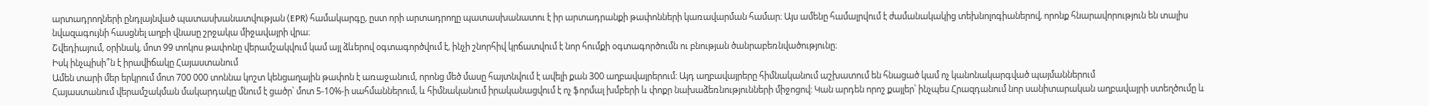արտադրողների ընդլայնված պատասխանատվության (EPR) համակարգը, ըստ որի արտադրողը պատասխանատու է իր արտադրանքի թափոնների կառավարման համար։ Այս ամենը համալրվում է ժամանակակից տեխնոլոգիաներով, որոնք հնարավորություն են տալիս նվազագույնի հասցնել աղբի վնասը շրջակա միջավայրի վրա։
Շվեդիայում, օրինակ, մոտ 99 տոկոս թափոնը վերամշակվում կամ այլ ձևերով օգտագործվում է, ինչի շնորհիվ կրճատվում է նոր հումքի օգտագործումն ու բնության ծանրաբեռնվածությունը։
Իսկ ինչպիսի՞ն է իրավիճակը Հայաստանում
Ամեն տարի մեր երկրում մոտ 700 000 տոննա կոշտ կենցաղային թափոն է առաջանում, որոնց մեծ մասը հայտնվում է ավելի քան 300 աղբավայրերում: Այդ աղբավայրերը հիմնականում աշխատում են հնացած կամ ոչ կանոնակարգված պայմաններում
Հայաստանում վերամշակման մակարդակը մնում է ցածր՝ մոտ 5-10%-ի սահմաններում, և հիմնականում իրականացվում է ոչ ֆորմալ խմբերի և փոքր նախաձեռնությունների միջոցով: Կան արդեն որոշ քայլեր՝ ինչպես Հրազդանում նոր սանիտարական աղբավայրի ստեղծումը և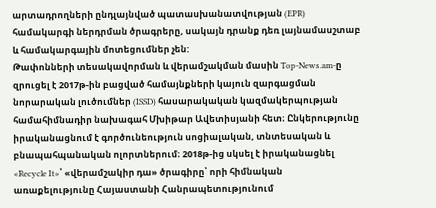արտադրողների ընդլայնված պատասխանատվության (EPR) համակարգի ներդրման ծրագրերը, սակայն դրանք դեռ լայնամասշտաբ և համակարգային մոտեցումներ չեն:
Թափոնների տեսակավորման և վերամշակման մասին Top-News.am-ը զրուցել է 2017թ-ին բացված համայնքների կայուն զարգացման նորարական լուծումներ (ISSD) հասարակական կազմակերպության համահիմնադիր նախագահ Մխիթար Ավետիսյանի հետ։ Ընկերությունը իրականացնում է գործունեություն սոցիալական, տնտեսական և բնապահպանական ոլորտներում։ 2018թ-ից սկսել է իրականացնել «Recycle It»՝ «վերամշակիր դա» ծրագիրը՝ որի հիմնական առաքելությունը Հայաստանի Հանրապետությունում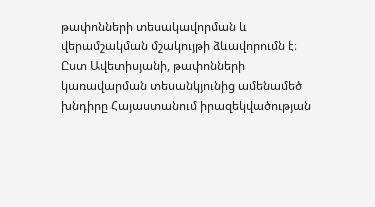թափոնների տեսակավորման և վերամշակման մշակույթի ձևավորումն է։
Ըստ Ավետիսյանի, թափոնների կառավարման տեսանկյունից ամենամեծ խնդիրը Հայաստանում իրազեկվածության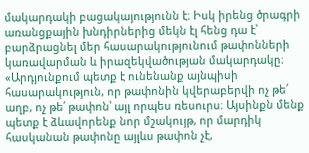մակարդակի բացակայությունն է։ Իսկ իրենց ծրագրի առանցքային խնդիրներից մեկն էլ հենց դա է՝ բարձրացնել մեր հասարակությունում թափոնների կառավարման և իրազեկվածության մակարդակը։ «Արդյունքում պետք է ունենանք այնպիսի հասարակություն, որ թափոնին կվերաբերվի ոչ թե՛ աղբ, ոչ թե՛ թափոն՝ այլ որպես ռեսուրս։ Այսինքն մենք պետք է ձևավորենք նոր մշակույթ, որ մարդիկ հասկանան թափոնը այլևս թափոն չէ,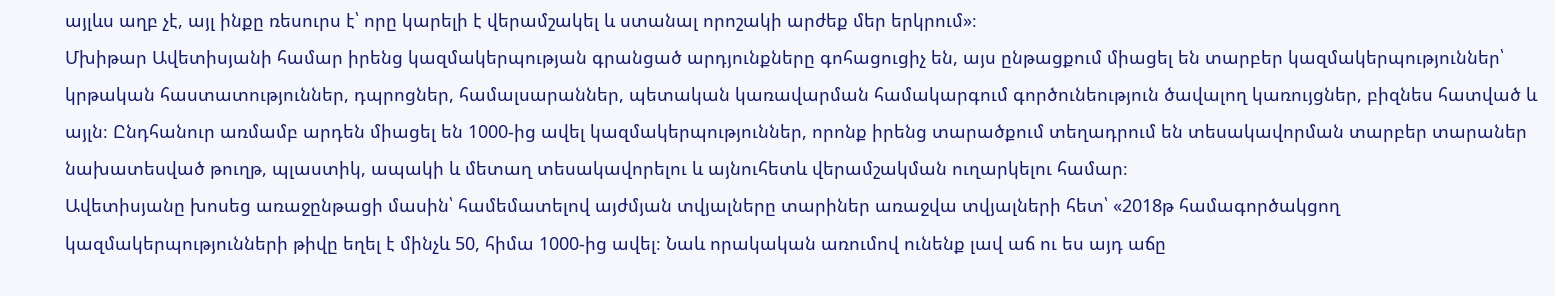այլևս աղբ չէ, այլ ինքը ռեսուրս է՝ որը կարելի է վերամշակել և ստանալ որոշակի արժեք մեր երկրում»։
Մխիթար Ավետիսյանի համար իրենց կազմակերպության գրանցած արդյունքները գոհացուցիչ են, այս ընթացքում միացել են տարբեր կազմակերպություններ՝ կրթական հաստատություններ, դպրոցներ, համալսարաններ, պետական կառավարման համակարգում գործունեություն ծավալող կառույցներ, բիզնես հատված և այլն։ Ընդհանուր առմամբ արդեն միացել են 1000-ից ավել կազմակերպություններ, որոնք իրենց տարածքում տեղադրում են տեսակավորման տարբեր տարաներ նախատեսված թուղթ, պլաստիկ, ապակի և մետաղ տեսակավորելու և այնուհետև վերամշակման ուղարկելու համար։
Ավետիսյանը խոսեց առաջընթացի մասին՝ համեմատելով այժմյան տվյալները տարիներ առաջվա տվյալների հետ՝ «2018թ համագործակցող կազմակերպությունների թիվը եղել է մինչև 50, հիմա 1000-ից ավել։ Նաև որակական առումով ունենք լավ աճ ու ես այդ աճը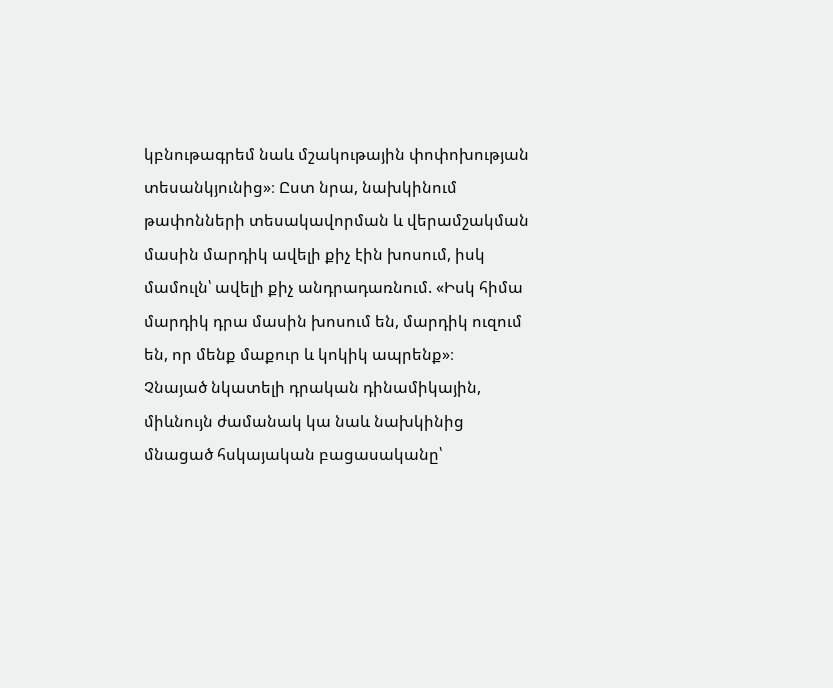կբնութագրեմ նաև մշակութային փոփոխության տեսանկյունից»։ Ըստ նրա, նախկինում թափոնների տեսակավորման և վերամշակման մասին մարդիկ ավելի քիչ էին խոսում, իսկ մամուլն՝ ավելի քիչ անդրադառնում. «Իսկ հիմա մարդիկ դրա մասին խոսում են, մարդիկ ուզում են, որ մենք մաքուր և կոկիկ ապրենք»։
Չնայած նկատելի դրական դինամիկային, միևնույն ժամանակ կա նաև նախկինից մնացած հսկայական բացասականը՝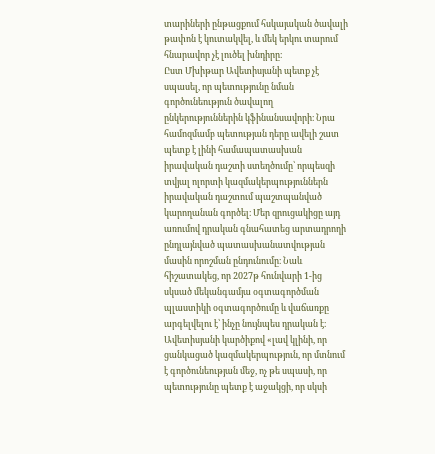տարիների ընթացքում հսկայական ծավալի թափոն է կուտակվել, և մեկ երկու տարում հնարավոր չէ լուծել խնդիրը։
Ըստ Մխիթար Ավետիսյանի պետք չէ սպասել, որ պետությունը նման գործունեություն ծավալող ընկերություններին կֆինանսավորի։ Նրա համոզմամբ պետության դերը ավելի շատ պետք է լինի համապատասխան իրավական դաշտի ստեղծումը՝ որպեսզի տվյալ ոլորտի կազմակերպություններն իրավական դաշտում պաշտպանված կարողանան գործել։ Մեր զրուցակիցը այդ առումով դրական գնահատեց արտադրողի ընդլայնված պատասխանատվության մասին որոշման ընդունումը։ Նաև հիշատակեց, որ 2027թ հունվարի 1-ից սկսած մեկանգամյա օգտագործման պլաստիկի օգտագործումը և վաճառքը արգելվելու է՝ ինչը նույնպես դրական է։
Ավետիսյանի կարծիքով «լավ կլինի, որ ցանկացած կազմակերպություն, որ մտնում է գործունեության մեջ, ոչ թե սպասի, որ պետությունը պետք է աջակցի, որ սկսի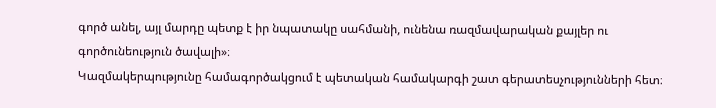գործ անել, այլ մարդը պետք է իր նպատակը սահմանի, ունենա ռազմավարական քայլեր ու գործունեություն ծավալի»։
Կազմակերպությունը համագործակցում է պետական համակարգի շատ գերատեսչությունների հետ։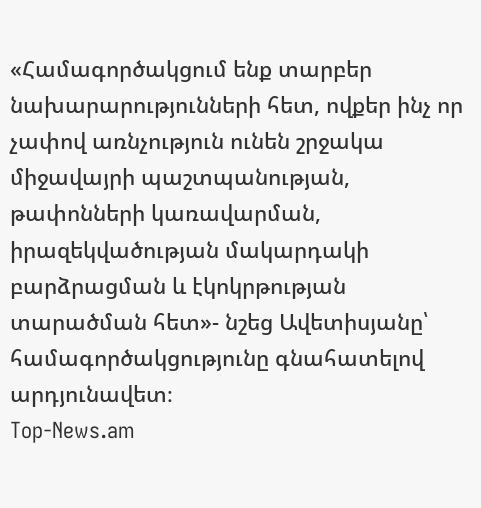«Համագործակցում ենք տարբեր նախարարությունների հետ, ովքեր ինչ որ չափով առնչություն ունեն շրջակա միջավայրի պաշտպանության, թափոնների կառավարման, իրազեկվածության մակարդակի բարձրացման և էկոկրթության տարածման հետ»- նշեց Ավետիսյանը՝ համագործակցությունը գնահատելով արդյունավետ։
Top-News.am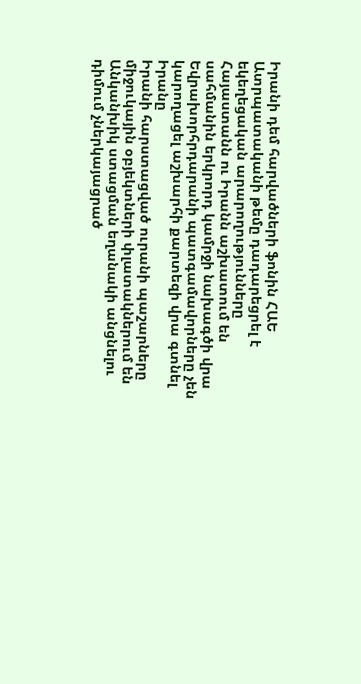Իրանի դեմ հարվածների ֆոնին ՀԱԵ Ատրպատականի թեմը դադարեցրել է եկեղեցական արարողությունները
Հայաստանն ու Իրանն աշխատում են սահմանին երկրորդ կամրջի նախագծի վրա
Եվրախորհրդարանի պատգամավորները չեն կարողացել աշխարհի քարտեզի վրա գտնել Իրանը
Իրանի հարստացված ուրանի պաշարները միջուկային օբյեկտների փլատակներում են
Անկանխիկ ստացման եղանակի անցնելու դիմում չներկայացրած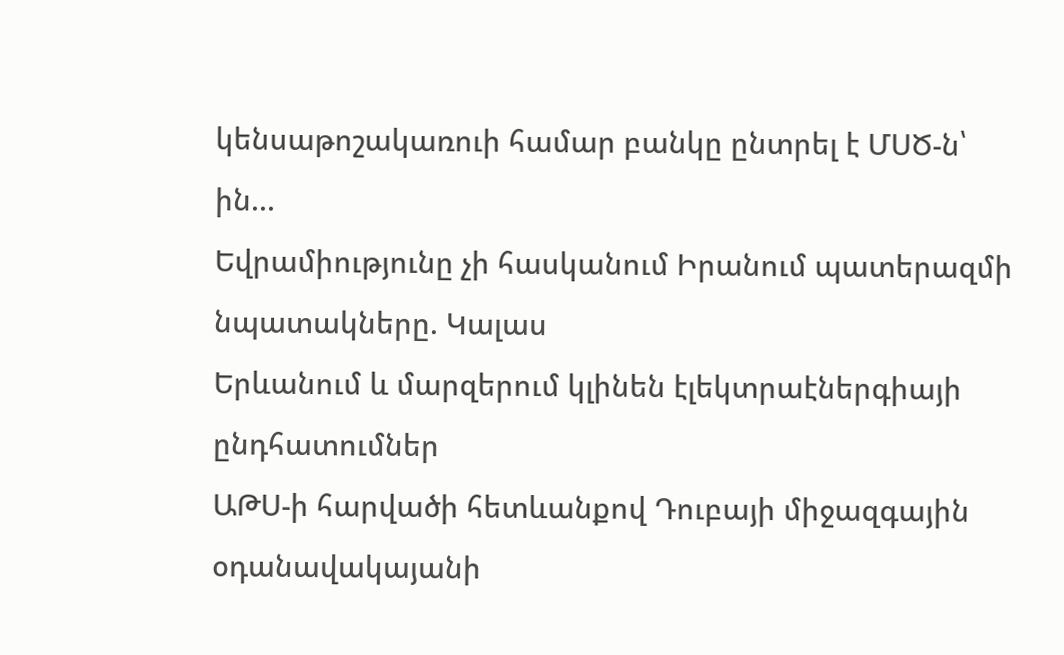կենսաթոշակառուի համար բանկը ընտրել է ՄՍԾ-ն՝ ին...
Եվրամիությունը չի հասկանում Իրանում պատերազմի նպատակները. Կալաս
Երևանում և մարզերում կլինեն էլեկտրաէներգիայի ընդհատումներ
ԱԹՍ-ի հարվածի հետևանքով Դուբայի միջազգային օդանավակայանի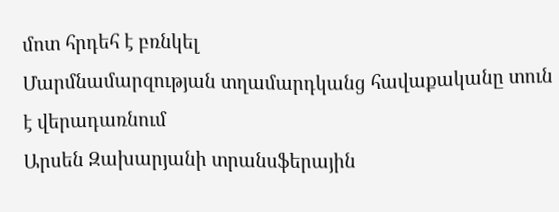մոտ հրդեհ է բռնկել
Մարմնամարզության տղամարդկանց հավաքականը տուն է վերադառնում
Արսեն Զախարյանի տրանսֆերային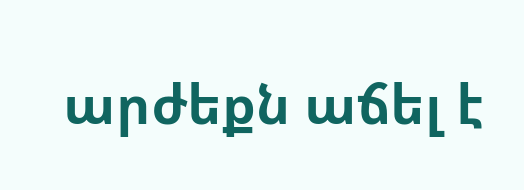արժեքն աճել է